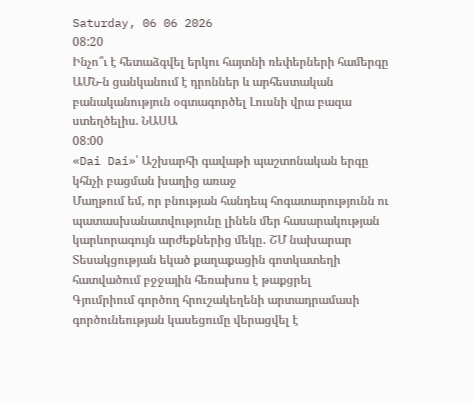Saturday, 06 06 2026
08:20
Ինչո՞ւ է հետաձգվել երկու հայտնի ռեփերների համերգը
ԱՄՆ-ն ցանկանում է դրոններ և արհեստական բանականություն օգտագործել Լուսնի վրա բազա ստեղծելիս. ՆԱՍԱ
08:00
«Dai Dai»՝ Աշխարհի գավաթի պաշտոնական երգը կհնչի բացման խաղից առաջ
Մաղթում եմ, որ բնության հանդեպ հոգատարությունն ու պատասխանատվությունը լինեն մեր հասարակության կարևորագույն արժեքներից մեկը․ ՇՄ նախարար
Տեսակցության եկած քաղաքացին գոտկատեղի հատվածում բջջային հեռախոս է թաքցրել
Գյումրիում գործող հրուշակեղենի արտադրամասի գործունեության կասեցումը վերացվել է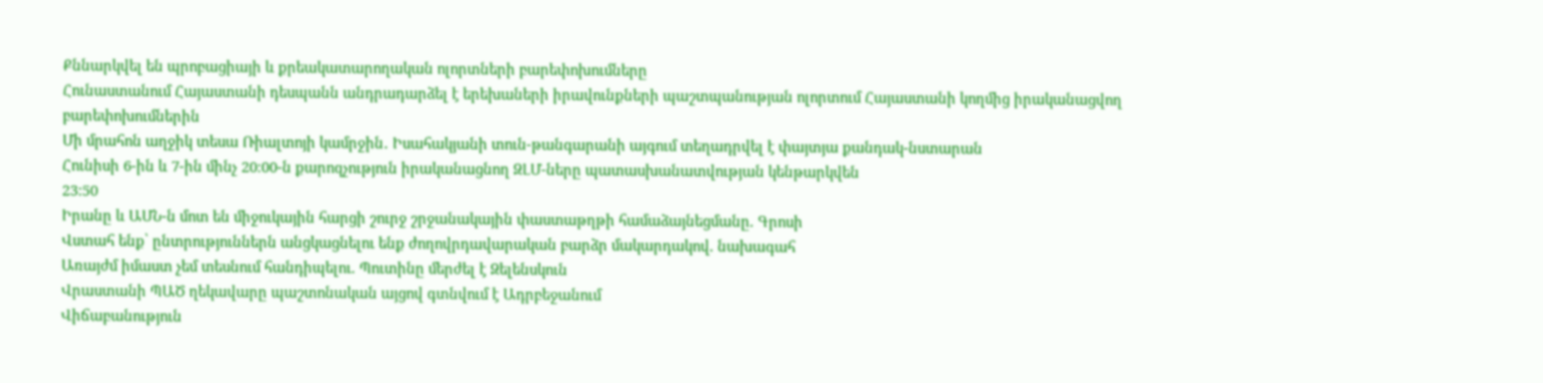Քննարկվել են պրոբացիայի և քրեակատարողական ոլորտների բարեփոխումները
Հունաստանում Հայաստանի դեսպանն անդրադարձել է երեխաների իրավունքների պաշտպանության ոլորտում Հայաստանի կողմից իրականացվող բարեփոխումներին
Մի մրահոն աղջիկ տեսա Ռիալտոյի կամրջին․ Իսահակյանի տուն-թանգարանի այգում տեղադրվել է փայտյա քանդակ-նստարան
Հունիսի 6-ին և 7-ին մինչ 20։00-ն քարոզչություն իրականացնող ԶԼՄ-ները պատասխանատվության կենթարկվեն
23:50
Իրանը և ԱՄՆ-ն մոտ են միջուկային հարցի շուրջ շրջանակային փաստաթղթի համաձայնեցմանը. Գրոսի
Վստահ ենք՝ ընտրություններն անցկացնելու ենք ժողովրդավարական բարձր մակարդակով. նախագահ
Առայժմ իմաստ չեմ տեսնում հանդիպելու. Պուտինը մերժել է Զելենսկուն
Վրաստանի ՊԱԾ ղեկավարը պաշտոնական այցով գտնվում է Ադրբեջանում
Վիճաբանություն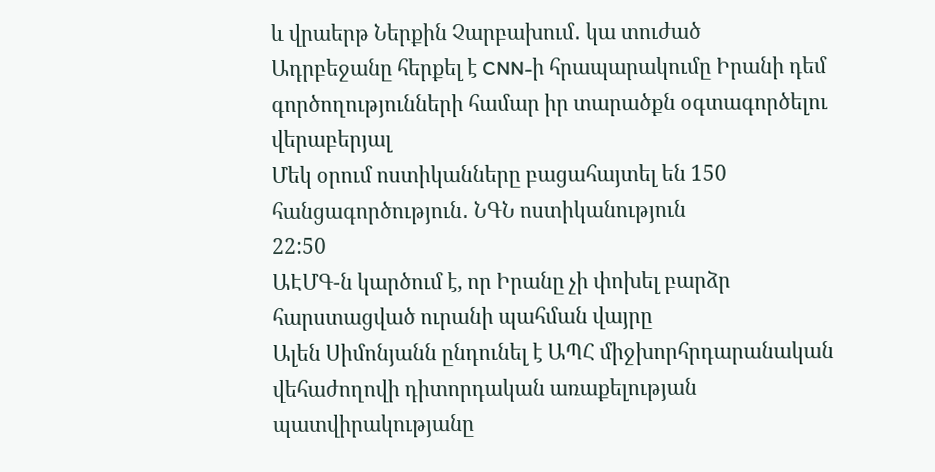և վրաերթ Ներքին Չարբախում․ կա տուժած
Ադրբեջանը հերքել է CNN-ի հրապարակումը Իրանի դեմ գործողությունների համար իր տարածքն օգտագործելու վերաբերյալ
Մեկ օրում ոստիկանները բացահայտել են 150 հանցագործություն․ ՆԳՆ ոստիկանություն
22:50
ԱԷՄԳ-ն կարծում է, որ Իրանը չի փոխել բարձր հարստացված ուրանի պահման վայրը
Ալեն Սիմոնյանն ընդունել է ԱՊՀ միջխորհրդարանական վեհաժողովի դիտորդական առաքելության պատվիրակությանը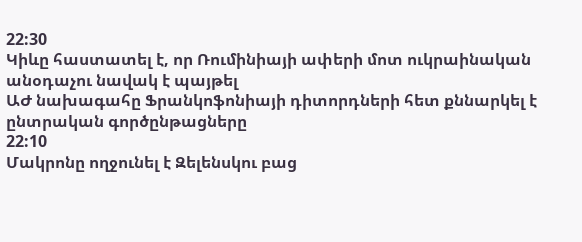22:30
Կիևը հաստատել է, որ Ռումինիայի ափերի մոտ ուկրաինական անօդաչու նավակ է պայթել
ԱԺ նախագահը Ֆրանկոֆոնիայի դիտորդների հետ քննարկել է ընտրական գործընթացները
22:10
Մակրոնը ողջունել է Զելենսկու բաց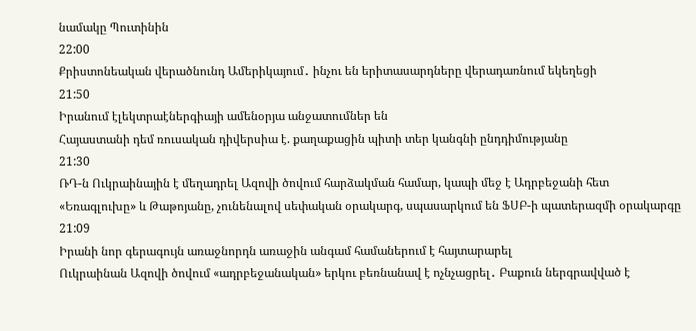նամակը Պուտինին
22:00
Քրիստոնեական վերածնունդ Ամերիկայում․ ինչու են երիտասարդները վերադառնում եկեղեցի
21:50
Իրանում էլեկտրաէներգիայի ամենօրյա անջատումներ են
Հայաստանի դեմ ռուսական դիվերսիա է. քաղաքացին պիտի տեր կանգնի ընդդիմությանը
21:30
ՌԴ-ն Ուկրաինային է մեղադրել Ազովի ծովում հարձակման համար, կապի մեջ է Ադրբեջանի հետ
«Եռագլուխը» և Թաթոյանը, չունենալով սեփական օրակարգ, սպասարկում են ՖՍԲ-ի պատերազմի օրակարգը
21:09
Իրանի նոր գերագույն առաջնորդն առաջին անգամ համաներում է հայտարարել
Ուկրաինան Ազովի ծովում «ադրբեջանական» երկու բեռնանավ է ոչնչացրել․ Բաքուն ներգրավված է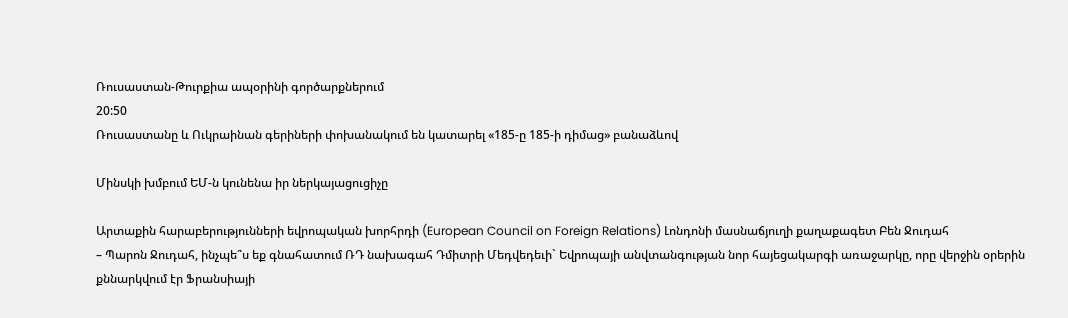Ռուսաստան-Թուրքիա ապօրինի գործարքներում
20:50
Ռուսաստանը և Ուկրաինան գերիների փոխանակում են կատարել «185-ը 185-ի դիմաց» բանաձևով

Մինսկի խմբում ԵՄ-ն կունենա իր ներկայացուցիչը

Արտաքին հարաբերությունների եվրոպական խորհրդի (European Council on Foreign Relations) Լոնդոնի մասնաճյուղի քաղաքագետ Բեն Ջուդահ
– Պարոն Ջուդահ, ինչպե՞ս եք գնահատում ՌԴ նախագահ Դմիտրի Մեդվեդեւի` Եվրոպայի անվտանգության նոր հայեցակարգի առաջարկը, որը վերջին օրերին քննարկվում էր Ֆրանսիայի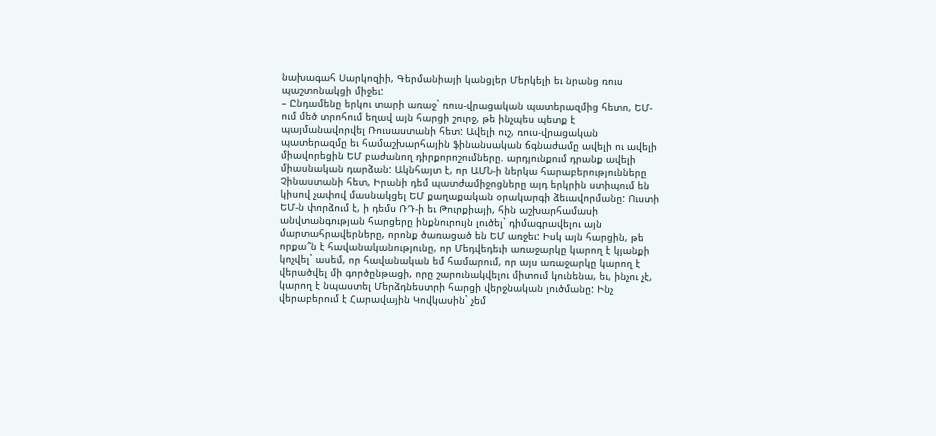նախագահ Սարկոզիի, Գերմանիայի կանցլեր Մերկելի եւ նրանց ռուս պաշտոնակցի միջեւ:
– Ընդամենը երկու տարի առաջ` ռուս-վրացական պատերազմից հետո, ԵՄ-ում մեծ տրոհում եղավ այն հարցի շուրջ, թե ինչպես պետք է պայմանավորվել Ռուսաստանի հետ: Ավելի ուշ, ռուս-վրացական պատերազմը եւ համաշխարհային ֆինանսական ճգնաժամը ավելի ու ավելի միավորեցին ԵՄ բաժանող դիրքորոշումները. արդյունքում դրանք ավելի միասնական դարձան: Ակնհայտ է, որ ԱՄՆ-ի ներկա հարաբերությունները Չինաստանի հետ, Իրանի դեմ պատժամիջոցները այդ երկրին ստիպում են կիսով չափով մասնակցել ԵՄ քաղաքական օրակարգի ձեւավորմանը: Ուստի ԵՄ-ն փորձում է, ի դեմս ՌԴ-ի եւ Թուրքիայի, հին աշխարհամասի անվտանգության հարցերը ինքնուրույն լուծել` դիմագրավելու այն մարտահրավերները, որոնք ծառացած են ԵՄ առջեւ: Իսկ այն հարցին, թե որքա՞ն է հավանականությունը, որ Մեդվեդեւի առաջարկը կարող է կյանքի կոչվել` ասեմ, որ հավանական եմ համարում, որ այս առաջարկը կարող է վերածվել մի գործընթացի, որը շարունակվելու միտում կունենա, եւ, ինչու չէ, կարող է նպաստել Մերձդնեստրի հարցի վերջնական լուծմանը: Ինչ վերաբերում է Հարավային Կովկասին` չեմ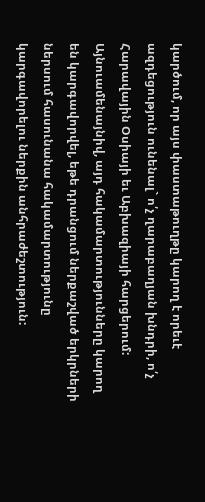կարծում, որ այս փաստաթուղթը կարող է որեւէ ազդեցություն ունենալ` ո՛չ ղարաբաղյան խնդրի, ո՛չ Հարավային Օսիայի եւ Աբխազիայի հարցերում: Այնուամենայնիվ, այդ հակամարտությունները կարող են կարգավորվել, եթե դրանցում ներքաշված երկրների ներսում հասունանա հակամարտությունը կարգավորելու ներքին անհրաժեշտություն: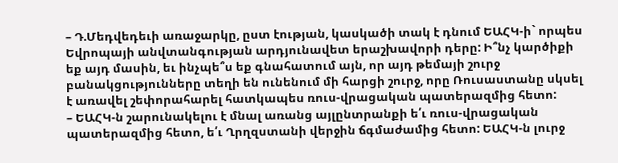– Դ.Մեդվեդեւի առաջարկը, ըստ էության, կասկածի տակ է դնում ԵԱՀԿ-ի` որպես Եվրոպայի անվտանգության արդյունավետ երաշխավորի դերը: Ի՞նչ կարծիքի եք այդ մասին, եւ ինչպե՞ս եք գնահատում այն, որ այդ թեմայի շուրջ բանակցությունները տեղի են ունենում մի հարցի շուրջ, որը Ռուսաստանը սկսել է առավել շեփորահարել հատկապես ռուս-վրացական պատերազմից հետո:
– ԵԱՀԿ-ն շարունակելու է մնալ առանց այլընտրանքի ե՛ւ ռուս-վրացական պատերազմից հետո, ե՛ւ Ղրղզստանի վերջին ճգմաժամից հետո: ԵԱՀԿ-ն լուրջ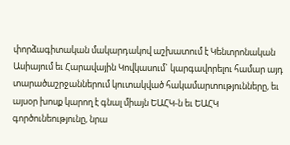փորձագիտական մակարդակով աշխատում է Կենտրոնական Ասիայում եւ Հարավային Կովկասում` կարգավորելու համար այդ տարածաշրջաններում կուտակված հակամարտությունները, եւ այսօր խոսք կարող է գնալ միայն ԵԱՀԿ-ն եւ ԵԱՀԿ գործունեությունը, նրա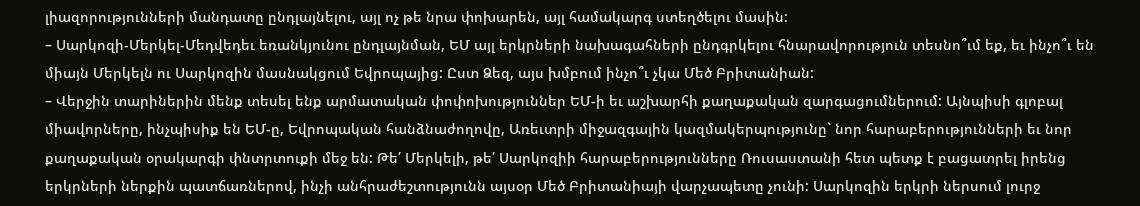լիազորությունների մանդատը ընդլայնելու, այլ ոչ թե նրա փոխարեն, այլ համակարգ ստեղծելու մասին:
– Սարկոզի-Մերկել-Մեդվեդեւ եռանկյունու ընդլայնման, ԵՄ այլ երկրների նախագահների ընդգրկելու հնարավորություն տեսնո՞ւմ եք, եւ ինչո՞ւ են միայն Մերկելն ու Սարկոզին մասնակցում Եվրոպայից: Ըստ Ձեզ, այս խմբում ինչո՞ւ չկա Մեծ Բրիտանիան:
– Վերջին տարիներին մենք տեսել ենք արմատական փոփոխություններ ԵՄ-ի եւ աշխարհի քաղաքական զարգացումներում: Այնպիսի գլոբալ միավորները, ինչպիսիք են ԵՄ-ը, Եվրոպական հանձնաժողովը, Առեւտրի միջազգային կազմակերպությունը` նոր հարաբերությունների եւ նոր քաղաքական օրակարգի փնտրտուքի մեջ են: Թե՛ Մերկելի, թե՛ Սարկոզիի հարաբերությունները Ռուսաստանի հետ պետք է բացատրել իրենց երկրների ներքին պատճառներով, ինչի անհրաժեշտությունն այսօր Մեծ Բրիտանիայի վարչապետը չունի: Սարկոզին երկրի ներսում լուրջ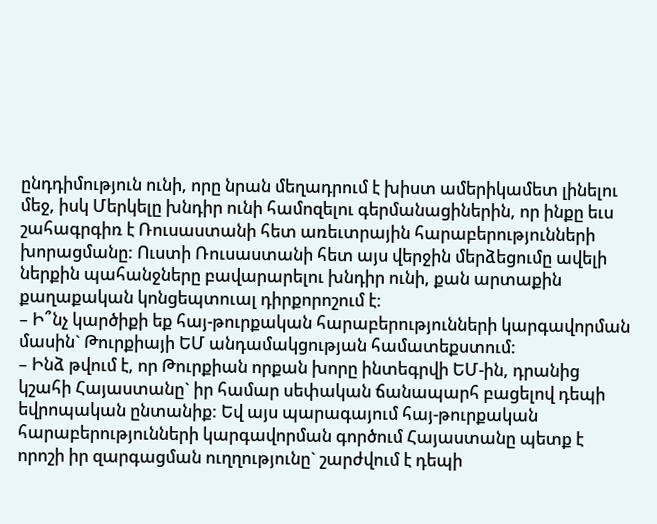ընդդիմություն ունի, որը նրան մեղադրում է խիստ ամերիկամետ լինելու մեջ, իսկ Մերկելը խնդիր ունի համոզելու գերմանացիներին, որ ինքը եւս շահագրգիռ է Ռուսաստանի հետ առեւտրային հարաբերությունների խորացմանը: Ուստի Ռուսաստանի հետ այս վերջին մերձեցումը ավելի ներքին պահանջները բավարարելու խնդիր ունի, քան արտաքին քաղաքական կոնցեպտուալ դիրքորոշում է:
– Ի՞նչ կարծիքի եք հայ-թուրքական հարաբերությունների կարգավորման մասին` Թուրքիայի ԵՄ անդամակցության համատեքստում:
– Ինձ թվում է, որ Թուրքիան որքան խորը ինտեգրվի ԵՄ-ին, դրանից կշահի Հայաստանը` իր համար սեփական ճանապարհ բացելով դեպի եվրոպական ընտանիք: Եվ այս պարագայում հայ-թուրքական հարաբերությունների կարգավորման գործում Հայաստանը պետք է որոշի իր զարգացման ուղղությունը` շարժվում է դեպի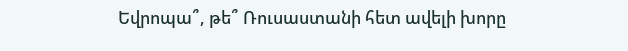Եվրոպա՞, թե՞ Ռուսաստանի հետ ավելի խորը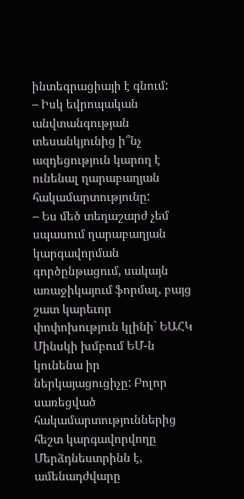ինտեգրացիայի է գնում:
– Իսկ եվրոպական անվտանգության տեսանկյունից ի՞նչ ազդեցություն կարող է ունենալ ղարաբաղյան հակամարտությունը:
– Ես մեծ տեղաշարժ չեմ սպասում ղարաբաղյան կարգավորման գործընթացում, սակայն առաջիկայում ֆորմալ, բայց շատ կարեւոր փոփոխություն կլինի` ԵԱՀԿ Մինսկի խմբում ԵՄ-ն կունենա իր ներկայացուցիչը: Բոլոր սառեցված հակամարտություններից հեշտ կարգավորվողը Մերձդնեստրինն է, ամենադժվարը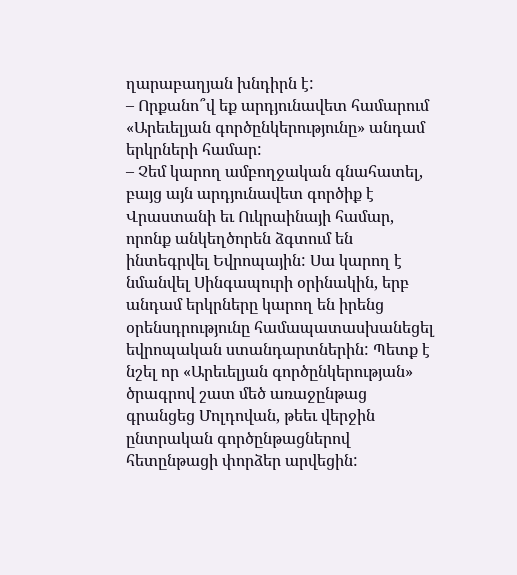ղարաբաղյան խնդիրն է:
– Որքանո՞վ եք արդյունավետ համարում «Արեւելյան գործընկերությունը» անդամ երկրների համար:
– Չեմ կարող ամբողջական գնահատել, բայց այն արդյունավետ գործիք է Վրաստանի եւ Ուկրաինայի համար, որոնք անկեղծորեն ձգտում են ինտեգրվել Եվրոպային: Սա կարող է նմանվել Սինգապուրի օրինակին, երբ անդամ երկրները կարող են իրենց օրենսդրությունը համապատասխանեցել եվրոպական ստանդարտներին: Պետք է նշել որ «Արեւելյան գործընկերության» ծրագրով շատ մեծ առաջընթաց գրանցեց Մոլդովան, թեեւ վերջին ընտրական գործընթացներով հետընթացի փորձեր արվեցին: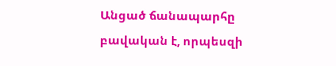Անցած ճանապարհը բավական է, որպեսզի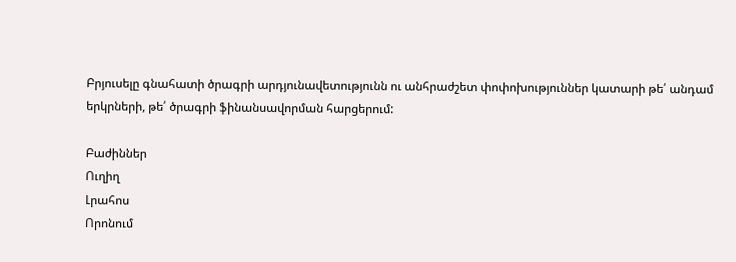Բրյուսելը գնահատի ծրագրի արդյունավետությունն ու անհրաժշետ փոփոխություններ կատարի թե՛ անդամ երկրների, թե՛ ծրագրի ֆինանսավորման հարցերում:

Բաժիններ
Ուղիղ
Լրահոս
Որոնում